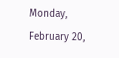Monday, February 20,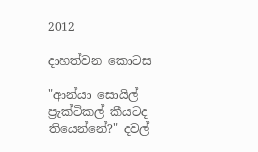2012

දාහත්වන කොටස

"ආන්යා සොයිල් ප්‍රැක්ටිකල් කීයටද තියෙන්නේ?" දවල්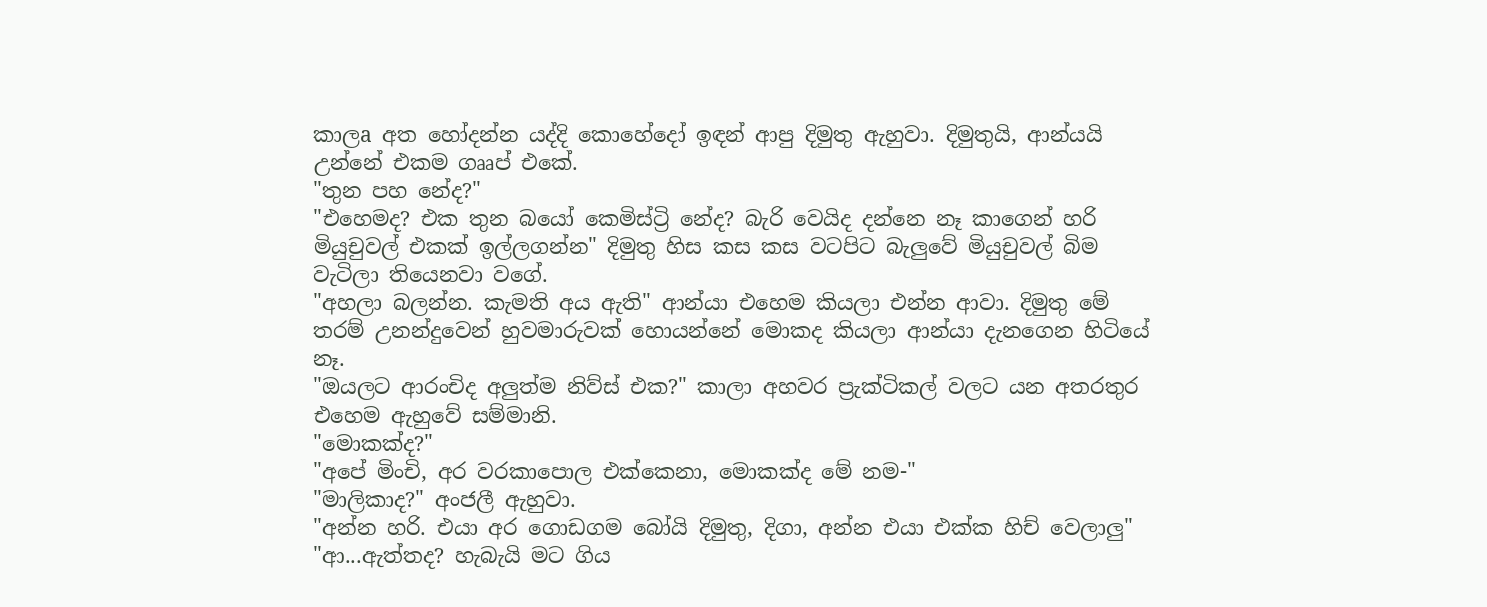කාලa අත හෝදන්න යද්දි කොහේදෝ ඉඳන් ආපු දිමුතු ඇහුවා. දිමුතුයි, ආන්යයි උන්නේ එකම ගෲප් එකේ.
"තුන පහ නේද?"
"එහෙමද? එක තුන බයෝ කෙමිස්ට්‍රි නේද? බැරි වෙයිද දන්නෙ නෑ කාගෙන් හරි මියුචුවල් එකක් ඉල්ලගන්න" දිමුතු හිස කස කස වටපිට බැලුවේ මියුචුවල් බිම වැටිලා තියෙනවා වගේ.
"අහලා බලන්න. කැමති අය ඇති" ආන්යා එහෙම කියලා එන්න ආවා. දිමුතු මේ තරම් උනන්දුවෙන් හුවමාරුවක් හොයන්නේ මොකද කියලා ආන්යා දැනගෙන හිටියේ නෑ.
"ඔයලට ආරංචිද අලුත්ම නිව්ස් එක?" කාලා අහවර ප්‍රැක්ටිකල් වලට යන අතරතුර එහෙම ඇහුවේ සම්මානි.
"මොකක්ද?"
"අපේ මිංචි, අර වරකාපොල එක්කෙනා, මොකක්ද මේ නම-"
"මාලිකාද?" අංජලී ඇහුවා.
"අන්න හරි. එයා අර ගොඩගම බෝයි දිමුතු, දිගා, අන්න එයා එක්ක හිච් වෙලාලු"
"ආ...ඇත්තද? හැබැයි මට ගිය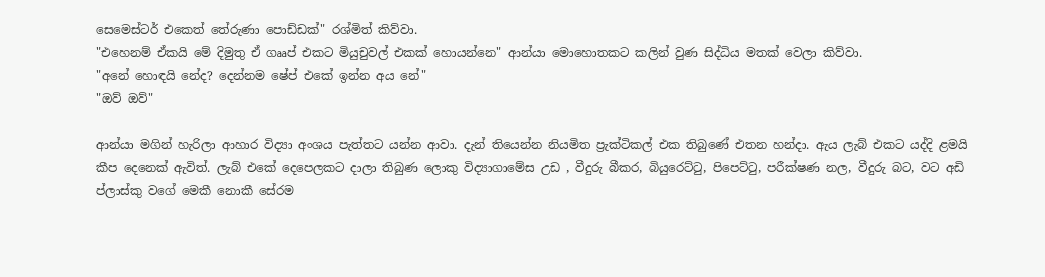සෙමෙස්ටර් එකෙත් තේරුණා පොඩ්ඩක්" රශ්මිත් කිව්වා.
"එහෙනම් ඒකයි මේ දිමුතු ඒ ගෲප් එකට මියුචුවල් එකක් හොයන්නෙ" ආන්යා මොහොතකට කලින් වුණ සිද්ධිය මතක් වෙලා කිව්වා.
"අනේ හොඳයි නේද? දෙන්නම ෂේප් එකේ ඉන්න අය නේ"
"ඔව් ඔව්"

ආන්යා මගින් හැරිලා ආහාර විද්‍යා අංශය පැත්තට යන්න ආවා. දැන් තියෙන්න නියමිත ප්‍රැක්ටිකල් එක තිබුණේ එතන හන්දා. ඇය ලැබ් එකට යද්දි ළමයි කීප දෙනෙක් ඇවිත්. ලැබ් එකේ දෙපෙලකට දාලා තිබුණ ලොකු විද්‍යාගාමේස උඩ , වීදුරු බීකර, බියුරෙට්ටු, පිපෙට්ටු, පරීක්ෂණ නල, වීදුරු බට, වට අඩි ප්ලාස්කු වගේ මෙකී නොකී සේරම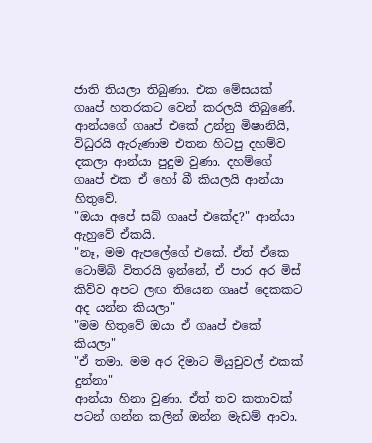ජාති තියලා තිබුණා. එක මේසයක් ගෲප් හතරකට වෙන් කරලයි තිබුණේ. ආන්යගේ ගෲප් එකේ උන්නු මිෂානියි, විධුරයි ඇරුණාම එතන හිටපු දහම්ව දකලා ආන්යා පුදුම වුණා. දහම්ගේ ගෲප් එක ඒ හෝ බී කියලයි ආන්යා හිතුවේ.
"ඔයා අපේ සබ් ගෲප් එකේද?" ආන්යා ඇහුවේ ඒකයි.
"නෑ, මම ඇපලේගේ එකේ. ඒත් ඒකෙ ටොම්බි විතරයි ඉන්නේ, ඒ පාර අර මිස් කිව්ව අපට ලඟ තියෙන ගෲප් දෙකකට අද යන්න කියලා"
"මම හිතුවේ ඔයා ඒ ගෲප් එකේ කියලා"
"ඒ තමා. මම අර දිමාට මියුචුවල් එකක් දුන්නා"
ආන්යා හිනා වුණා. ඒත් තව කතාවක් පටන් ගන්න කලින් ඔන්න මැඩම් ආවා.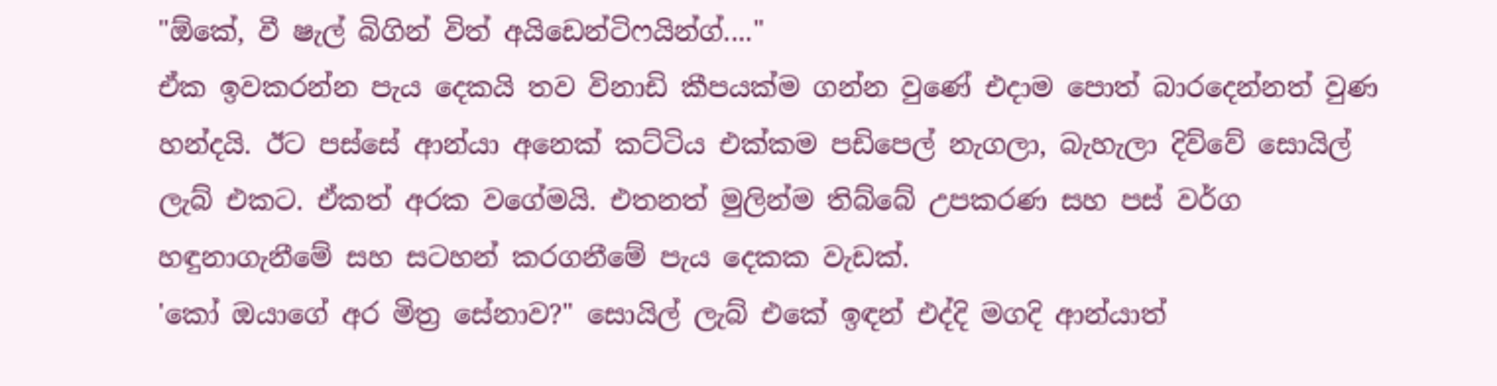"ඕකේ, වී ෂැල් බිගින් විත් අයිඩෙන්ටිෆයින්ග්...."
ඒක ඉවකරන්න පැය දෙකයි තව විනාඩි කීපයක්ම ගන්න වුණේ එදාම පොත් බාරදෙන්නත් වුණ හන්දයි. ඊට පස්සේ ආන්යා අනෙක් කට්ටිය එක්කම පඩිපෙල් නැගලා, බැහැලා දිව්වේ සොයිල් ලැබ් එකට. ඒකත් අරක වගේමයි. එතනත් මුලින්ම තිබ්බේ උපකරණ සහ පස් වර්ග හඳුනාගැනීමේ සහ සටහන් කරගනීමේ පැය දෙකක වැඩක්.
'කෝ ඔයාගේ අර මිත්‍ර සේනාව?" සොයිල් ලැබ් එකේ ඉඳන් එද්දි මගදි ආන්යාත්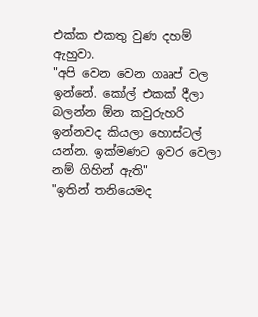එක්ක එකතු වුණ දහම් ඇහුවා.
"අපි වෙන වෙන ගෲප් වල ඉන්නේ. කෝල් එකක් දීලා බලන්න ඕන කවුරුහරි ඉන්නවද කියලා හොස්ටල් යන්න. ඉක්මණට ඉවර වෙලා නම් ගිහින් ඇති"
"ඉතින් තනියෙමද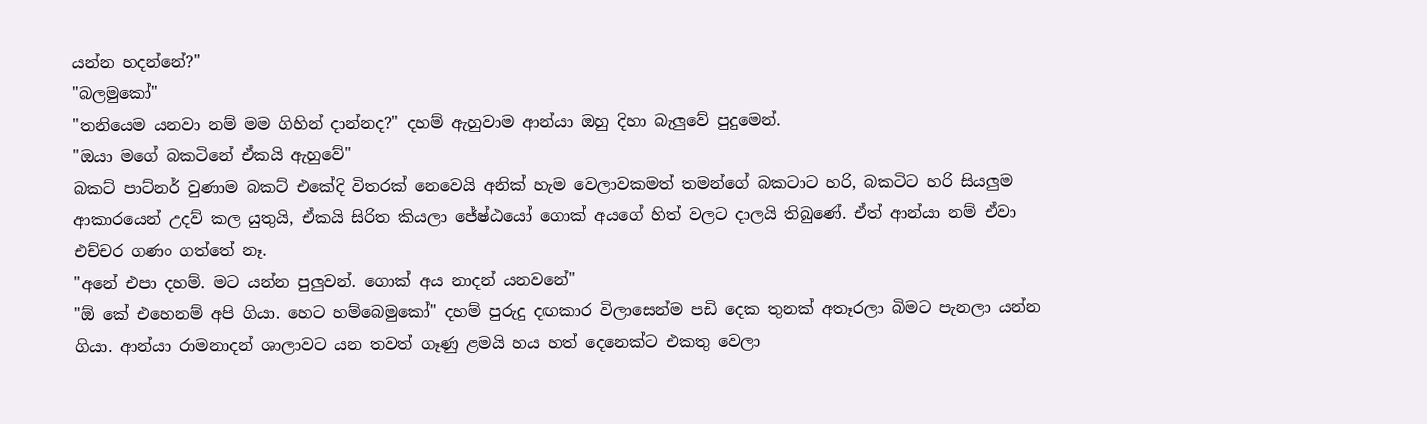යන්න හදන්නේ?"
"බලමුකෝ"
"තනියෙම යනවා නම් මම ගිහින් දාන්නද?" දහම් ඇහුවාම ආන්යා ඔහු දිහා බැලුවේ පුදුමෙන්.
"ඔයා මගේ බකටිනේ ඒකයි ඇහුවේ"
බකට් පාට්නර් වුණාම බකට් එකේදි විතරක් නෙවෙයි අනික් හැම වෙලාවකමත් තමන්ගේ බකටාට හරි, බකටිට හරි සියලුම ආකාරයෙන් උදව් කල යුතුයි, ඒකයි සිරිත කියලා ජේෂ්ඨයෝ ගොක් අයගේ හිත් වලට දාලයි තිබුණේ. ඒත් ආන්යා නම් ඒවා එච්චර ගණං ගත්තේ නෑ.
"අනේ එපා දහම්. මට යන්න පුලුවන්. ගොක් අය නාදන් යනවනේ"
"ඕ කේ එහෙනම් අපි ගියා. හෙට හම්බෙමුකෝ" දහම් පුරුදු දඟකාර විලාසෙන්ම පඩි දෙක තුනක් අතෑරලා බිමට පැනලා යන්න ගියා. ආන්යා රාමනාදන් ශාලාවට යන තවත් ගෑණු ළමයි හය හත් දෙනෙක්ට එකතු වෙලා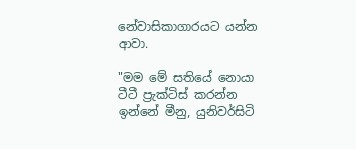නේවාසිකාගාරයට යන්න ආවා.

"මම මේ සතියේ නොයා ටීටී ප්‍රැක්ටිස් කරන්න ඉන්නේ මීනු, යුනිවර්සිටි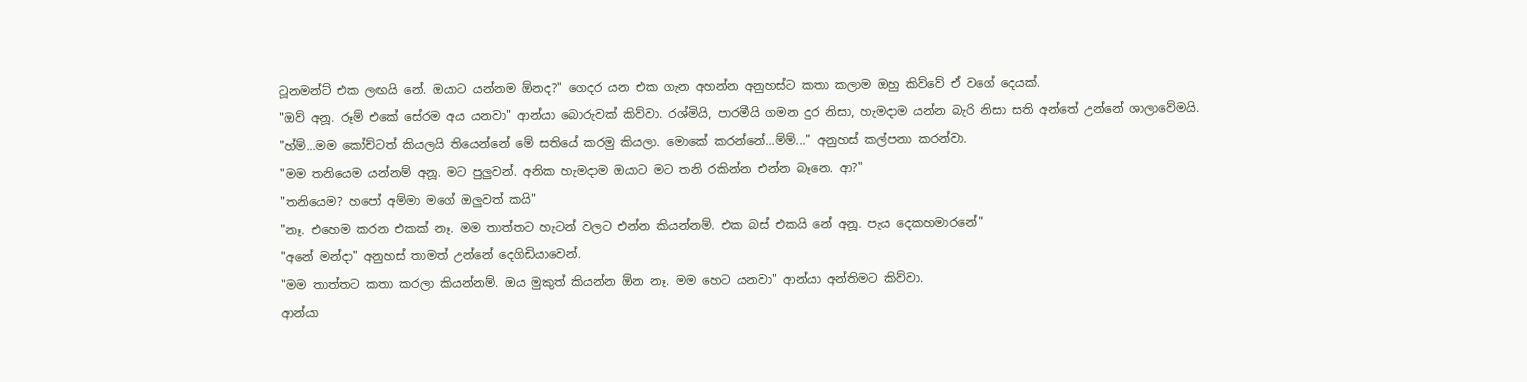ටූනමන්ට් එක ලඟයි නේ. ඔයාට යන්නම ඕනද?" ගෙදර යන එක ගැන අහන්න අනුහස්ට කතා කලාම ඔහු කිව්වේ ඒ වගේ දෙයක්.
"ඔව් අනූ. රූම් එකේ සේරම අය යනවා" ආන්යා බොරුවක් කිව්වා. රශ්මියි, පාරමීයි ගමන දුර නිසා, හැමදාම යන්න බැරි නිසා සති අන්තේ උන්නේ ශාලාවේමයි.
"හ්ම්...මම කෝච්ටත් කියලයි තියෙන්නේ මේ සතියේ කරමු කියලා. මොකේ කරන්නේ...ම්ම්..." අනුහස් කල්පනා කරන්වා.
"මම තනියෙම යන්නම් අනූ. මට පුලුවන්. අනික හැමදාම ඔයාට මට තනි රකින්න එන්න බෑනෙ. ආ?"
"තනියෙම? හපෝ අම්මා මගේ ඔලුවත් කයි"
"නෑ. එහෙම කරන එකක් නෑ. මම තාත්තට හැටන් වලට එන්න කියන්නම්. එක බස් එකයි නේ අනූ. පැය දෙකහමාරනේ"
"අනේ මන්දා" අනුහස් තාමත් උන්නේ දෙගිඩියාවෙන්.
"මම තාත්තට කතා කරලා කියන්නම්. ඔය මුකුත් කියන්න ඕන නෑ. මම හෙට යනවා" ආන්යා අන්තිමට කිව්වා.
ආන්යා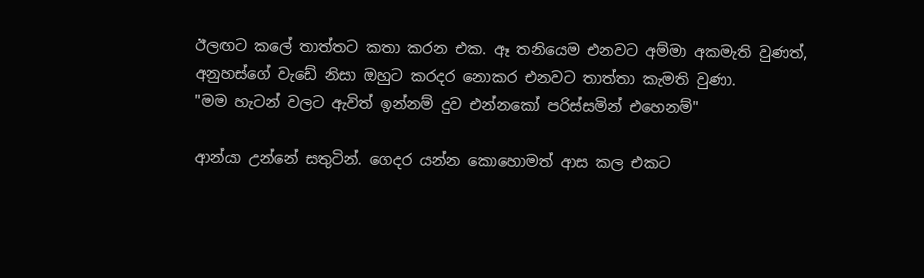ඊලඟට කලේ තාත්තට කතා කරන එක. ඈ තනියෙම එනවට අම්මා අකමැති වුණත්, අනුහස්ගේ වැඩේ නිසා ඔහුට කරදර නොකර එනවට තාත්තා කැමති වුණා.
"මම හැටන් වලට ඇවිත් ඉන්නම් දුව එන්නකෝ පරිස්සමින් එහෙනම්"

ආන්යා උන්නේ සතුටින්. ගෙදර යන්න කොහොමත් ආස කල එකට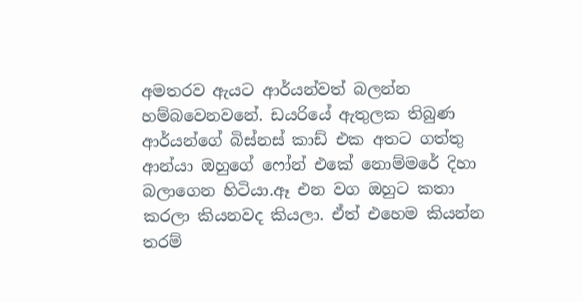අමතරව ඇයට ආර්යන්වත් බලන්න හම්බවෙනවනේ. ඩයරියේ ඇතුලක තිබුණ ආර්යන්ගේ බිස්නස් කාඩ් එක අතට ගත්තු ආන්යා ඔහුගේ ෆෝන් එකේ නොම්මරේ දිහා බලාගෙන හිටියා.ඈ එන වග ඔහුට කතා කරලා කියනවද කියලා. ඒත් එහෙම කියන්න තරම්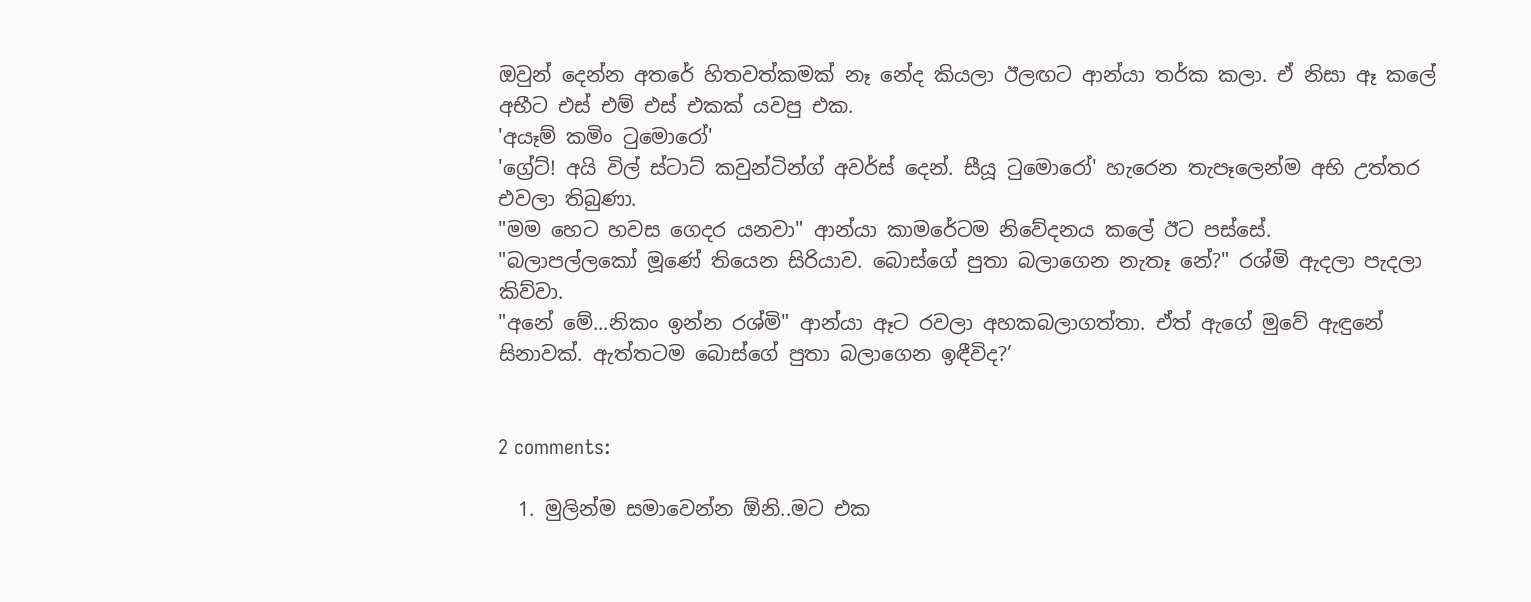ඔවුන් දෙන්න අතරේ හිතවත්කමක් නෑ නේද කියලා ඊලඟට ආන්යා තර්ක කලා. ඒ නිසා ඈ කලේ අභීට එස් එම් එස් එකක් යවපු එක.
'අයෑම් කමිං ටුමොරෝ'
'ග්‍රේට්! අයි විල් ස්ටාට් කවුන්ටින්ග් අවර්ස් දෙන්. සීයූ ටුමොරෝ' හැරෙන තැපෑලෙන්ම අභි උත්තර එවලා තිබුණා.
"මම හෙට හවස ගෙදර යනවා" ආන්යා කාමරේටම නිවේදනය කලේ ඊට පස්සේ.
"බලාපල්ලකෝ මූණේ තියෙන සිරියාව. බොස්ගේ පුතා බලාගෙන නැතෑ නේ?" රශ්මි ඇදලා පැදලා කිව්වා.
"අනේ මේ...නිකං ඉන්න රශ්මි" ආන්යා ඈට රවලා අහකබලාගත්තා. ඒත් ඇගේ මුවේ ඇඳුනේ සිනාවක්. ඇත්තටම බොස්ගේ පුතා බලාගෙන ඉඳීවිද?’


2 comments:

  1. මුලින්ම සමාවෙන්න ඕනි..මට එක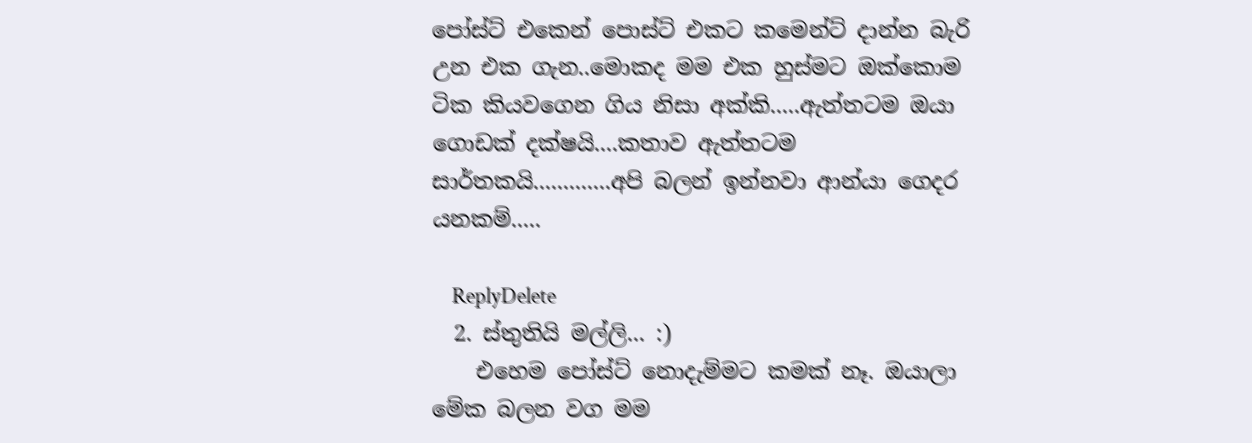පෝස්ට් එකෙන් පොස්ට් එකට කමෙන්ට් දාන්න බැරි උන එක ගැන..මොකද මම එක හුස්මට ඔක්කොම ටික කියවගෙන ගිය නිසා අක්කි.....ඇත්තටම ඔයා ගොඩක් දක්ෂයි....කතාව ඇත්තටම සාර්තකයි.............අපි බලන් ඉන්නවා ආන්යා ගෙදර යනකම්.....

    ReplyDelete
  2. ස්තුතියි මල්ලි... :)
    එහෙම පෝස්ට් නොදැම්මට කමක් නෑ. ඔයාලා මේක බලන වග මම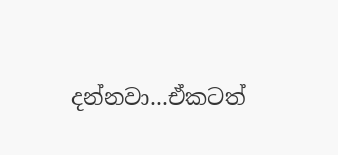දන්නවා...ඒකටත්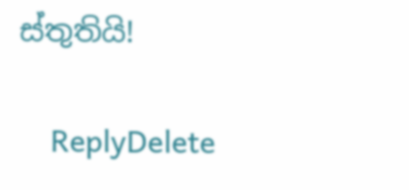ස්තුතියි!

    ReplyDelete